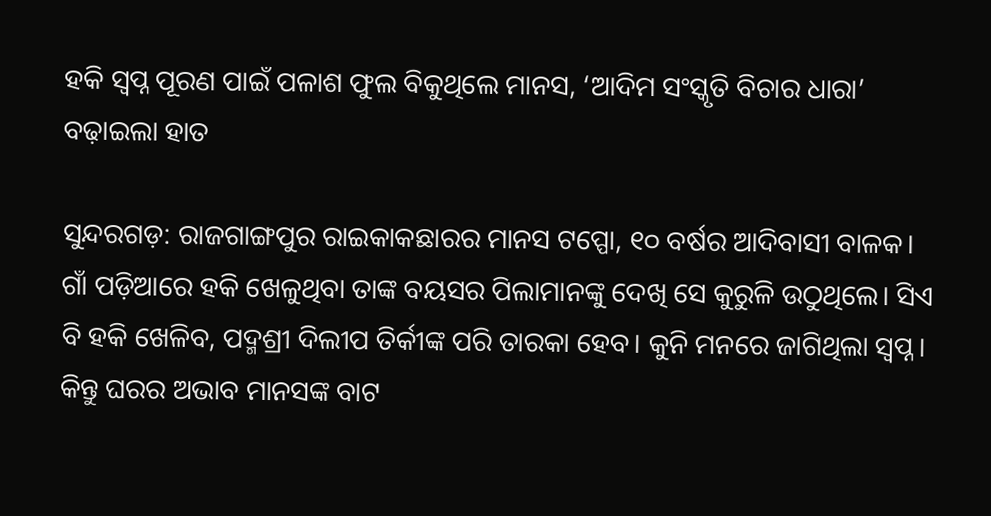ହକି ସ୍ବପ୍ନ ପୂରଣ ପାଇଁ ପଳାଶ ଫୁଲ ବିକୁଥିଲେ ମାନସ, ‘ଆଦିମ ସଂସ୍କୃତି ବିଚାର ଧାରା’ ବଢ଼ାଇଲା ହାତ

ସୁନ୍ଦରଗଡ଼: ରାଜଗାଙ୍ଗପୁର ରାଇକାକଛାରର ମାନସ ଟପ୍ପୋ, ୧୦ ବର୍ଷର ଆଦିବାସୀ ବାଳକ। ଗାଁ ପଡ଼ିଆରେ ହକି ଖେଳୁଥିବା ତାଙ୍କ ବୟସର ପିଲାମାନଙ୍କୁ ଦେଖି ସେ କୁରୁଳି ଉଠୁଥିଲେ। ସିଏ ବି ହକି ଖେଳିବ, ପଦ୍ମଶ୍ରୀ ଦିଲୀପ ତିର୍କୀଙ୍କ ପରି ତାରକା ହେବ। କୁନି ମନରେ ଜାଗିଥିଲା ସ୍ବପ୍ନ। କିନ୍ତୁ ଘରର ଅଭାବ ମାନସଙ୍କ ବାଟ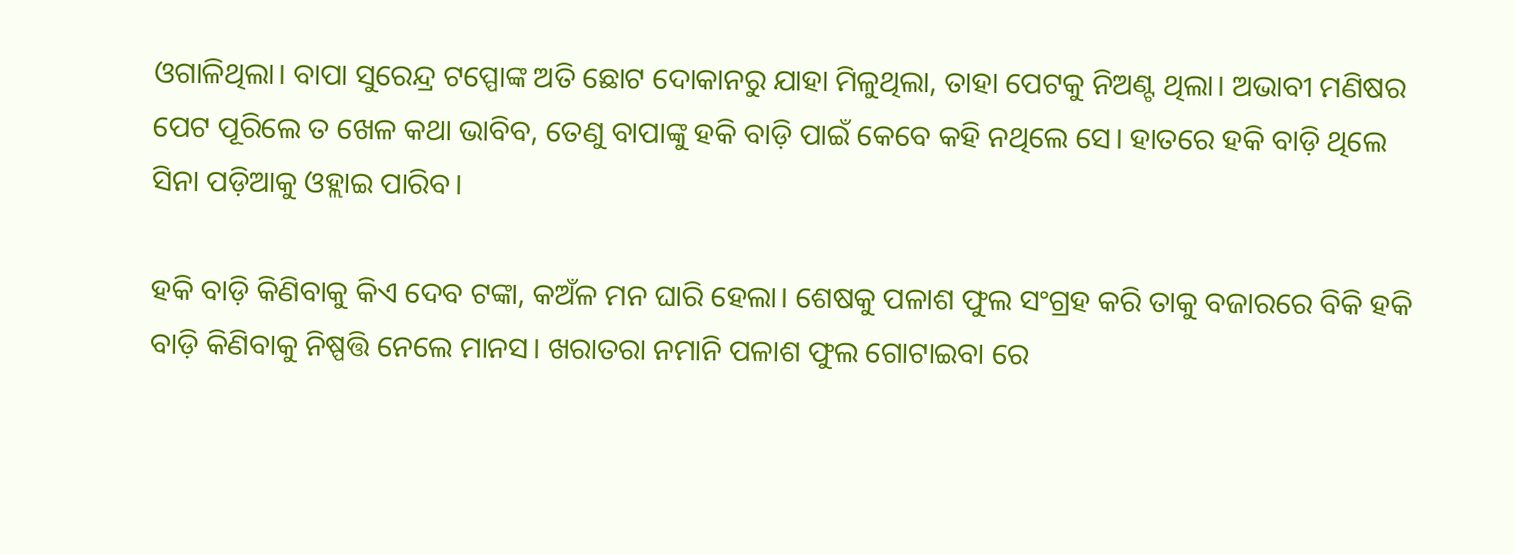ଓଗାଳିଥିଲା। ବାପା ସୁରେନ୍ଦ୍ର ଟପ୍ପୋଙ୍କ ଅତି ଛୋଟ ଦୋକାନରୁ ଯାହା ମିଳୁଥିଲା, ତାହା ପେଟକୁ ନିଅଣ୍ଟ ଥିଲା। ଅଭାବୀ ମଣିଷର ପେଟ ପୂରିଲେ ତ ଖେଳ କଥା ଭାବିବ, ତେଣୁ ବାପାଙ୍କୁ ହକି ବାଡ଼ି ପାଇଁ କେବେ କହି ନଥିଲେ ସେ। ହାତରେ ହକି ବାଡ଼ି ଥିଲେ ସିନା ପଡ଼ିଆକୁ ଓହ୍ଲାଇ ପାରିବ।

ହକି ବାଡ଼ି କିଣିବାକୁ କିଏ ଦେବ ଟଙ୍କା, କଅଁଳ ମନ ଘାରି ହେଲା। ଶେଷକୁ ପଳାଶ ଫୁଲ ସଂଗ୍ରହ କରି ତାକୁ ବଜାରରେ ବିକି ହକି ବାଡ଼ି କିଣିବାକୁ ନିଷ୍ପତ୍ତି ନେଲେ ମାନସ। ଖରାତରା ନମାନି ପଳାଶ ଫୁଲ ଗୋଟାଇବା ରେ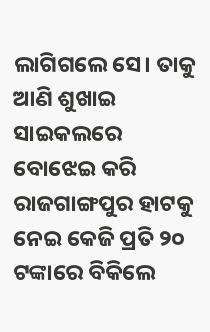ଲାଗିଗଲେ ସେ। ତାକୁ ଆଣି ଶୁଖାଇ ସାଇକଲରେ ବୋଝେଇ କରି ରାଜଗାଙ୍ଗପୁର ହାଟକୁ ନେଇ କେଜି ପ୍ରତି ୨୦ ଟଙ୍କାରେ ବିକିଲେ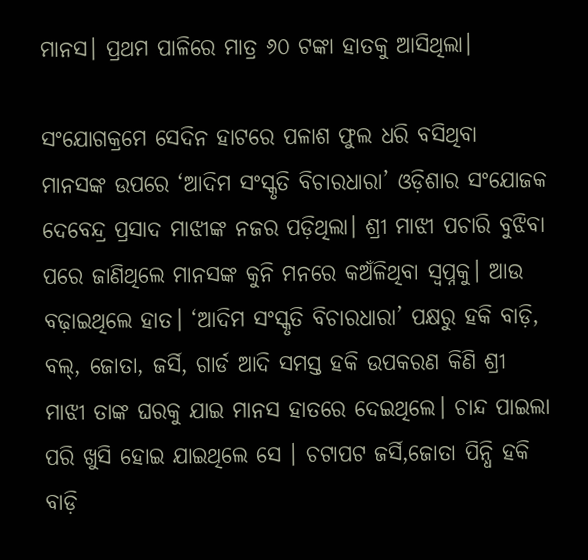ମାନସ। ପ୍ରଥମ ପାଳିରେ ମାତ୍ର ୬୦ ଟଙ୍କା ହାତକୁ ଆସିଥିଲା।

ସଂଯୋଗକ୍ରମେ ସେଦିନ ହାଟରେ ପଳାଶ ଫୁଲ ଧରି ବସିଥିବା ମାନସଙ୍କ ଉପରେ ‘ଆଦିମ ସଂସ୍କୃତି ବିଚାରଧାରା’ ଓଡ଼ିଶାର ସଂଯୋଜକ ଦେବେନ୍ଦ୍ର ପ୍ରସାଦ ମାଝୀଙ୍କ ନଜର ପଡ଼ିଥିଲା। ଶ୍ରୀ ମାଝୀ ପଚାରି ବୁଝିବା ପରେ ଜାଣିଥିଲେ ମାନସଙ୍କ କୁନି ମନରେ କଅଁଳିଥିବା ସ୍ବପ୍ନକୁ। ଆଉ ବଢ଼ାଇଥିଲେ ହାତ। ‘ଆଦିମ ସଂସ୍କୃତି ବିଚାରଧାରା’ ପକ୍ଷରୁ ହକି ବାଡ଼ି, ବଲ୍, ଜୋତା, ଜର୍ସି, ଗାର୍ଡ ଆଦି ସମସ୍ତ ହକି ଉପକରଣ କିଣି ଶ୍ରୀ ମାଝୀ ତାଙ୍କ ଘରକୁ ଯାଇ ମାନସ ହାତରେ ଦେଇଥିଲେ। ଚାନ୍ଦ ପାଇଲା ପରି ଖୁସି ହୋଇ ଯାଇଥିଲେ ସେ । ଚଟାପଟ ଜର୍ସି,ଜୋତା ପିନ୍ଧି ହକି ବାଡ଼ି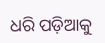ଧରି ପଡ଼ିଆକୁ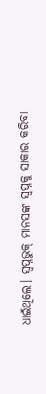ଧାଇଁଥିଲେ। ସ୍ବପ୍ନଭୁକ୍ ମାନସଙ୍କ ସ୍ବପ୍ନକୁ ସାକାର କରିବା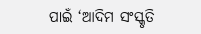ପାଇଁ ‘ଆଦିମ ସଂସ୍କୃତି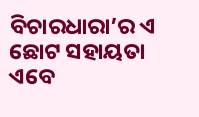ବିଚାରଧାରା’ର ଏ ଛୋଟ ସହାୟତା ଏବେ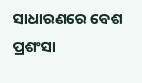ସାଧାରଣରେ ବେଶ ପ୍ରଶଂସା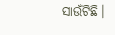ସାଉଁଟିଛି।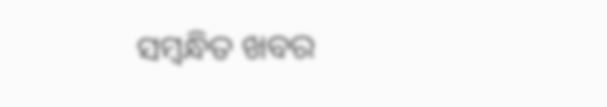ସମ୍ବନ୍ଧିତ ଖବର